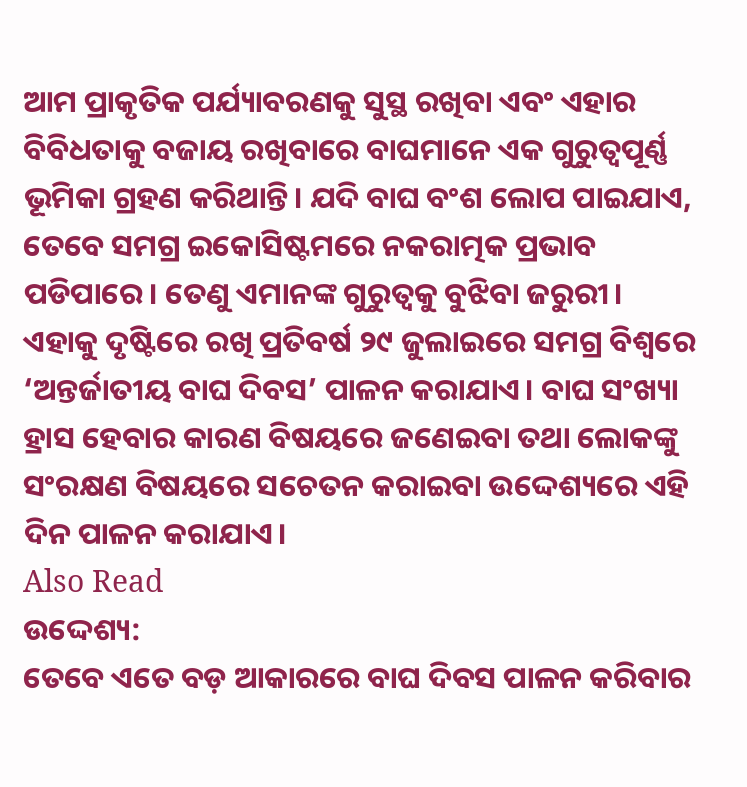ଆମ ପ୍ରାକୃତିକ ପର୍ଯ୍ୟାବରଣକୁ ସୁସ୍ଥ ରଖିବା ଏବଂ ଏହାର ବିବିଧତାକୁ ବଜାୟ ରଖିବାରେ ବାଘମାନେ ଏକ ଗୁରୁତ୍ୱପୂର୍ଣ୍ଣ ଭୂମିକା ଗ୍ରହଣ କରିଥାନ୍ତି। ଯଦି ବାଘ ବଂଶ ଲୋପ ପାଇଯାଏ, ତେବେ ସମଗ୍ର ଇକୋସିଷ୍ଟମରେ ନକରାତ୍ମକ ପ୍ରଭାବ ପଡିପାରେ। ତେଣୁ ଏମାନଙ୍କ ଗୁରୁତ୍ୱକୁ ବୁଝିବା ଜରୁରୀ।
ଏହାକୁ ଦୃଷ୍ଟିରେ ରଖି ପ୍ରତିବର୍ଷ ୨୯ ଜୁଲାଇରେ ସମଗ୍ର ବିଶ୍ୱରେ ‘ଅନ୍ତର୍ଜାତୀୟ ବାଘ ଦିବସ’ ପାଳନ କରାଯାଏ। ବାଘ ସଂଖ୍ୟା ହ୍ରାସ ହେବାର କାରଣ ବିଷୟରେ ଜଣେଇବା ତଥା ଲୋକଙ୍କୁ ସଂରକ୍ଷଣ ବିଷୟରେ ସଚେତନ କରାଇବା ଉଦ୍ଦେଶ୍ୟରେ ଏହି ଦିନ ପାଳନ କରାଯାଏ।
Also Read
ଉଦ୍ଦେଶ୍ୟ:
ତେବେ ଏତେ ବଡ଼ ଆକାରରେ ବାଘ ଦିବସ ପାଳନ କରିବାର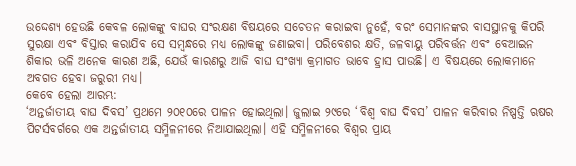ଉଦ୍ଦେଶ୍ୟ ହେଉଛି କେବଳ ଲୋକଙ୍କୁ ବାଘର ସଂରକ୍ଷଣ ବିଷୟରେ ସଚେତନ କରାଇବା ନୁହେଁ, ବରଂ ସେମାନଙ୍କର ବାସସ୍ଥାନକୁ କିପରି ସୁରକ୍ଷା ଏବଂ ବିସ୍ତାର କରାଯିବ ସେ ସମ୍ବନ୍ଧରେ ମଧ୍ୟ ଲୋକଙ୍କୁ ଜଣାଇବା। ପରିବେଶର କ୍ଷତି, ଜଳବାୟୁ ପରିବର୍ତ୍ତନ ଏବଂ ବେଆଇନ ଶିକାର ଭଳି ଅନେକ କାରଣ ଅଛି, ଯେଉଁ କାରଣରୁ ଆଜି ବାଘ ସଂଖ୍ୟା କ୍ରମାଗତ ଭାବେ ହ୍ରାସ ପାଉଛି। ଏ ବିଷୟରେ ଲୋକମାନେ ଅବଗତ ହେବା ଜରୁରୀ ମଧ୍ୟ।
କେବେ ହେଲା ଆରମ୍ଭ:
‘ଅନ୍ତର୍ଜାତୀୟ ବାଘ ଦିବସ’ ପ୍ରଥମେ ୨୦୧୦ରେ ପାଳନ ହୋଇଥିଲା। ଜୁଲାଇ ୨୯ରେ ‘ବିଶ୍ୱ ବାଘ ଦିବସ’ ପାଳନ କରିବାର ନିଷ୍ପତ୍ତି ଋଷର ପିଟର୍ସବର୍ଗରେ ଏକ ଅନ୍ତର୍ଜାତୀୟ ସମ୍ମିଳନୀରେ ନିଆଯାଇଥିଲା। ଏହି ସମ୍ମିଳନୀରେ ବିଶ୍ୱର ପ୍ରାୟ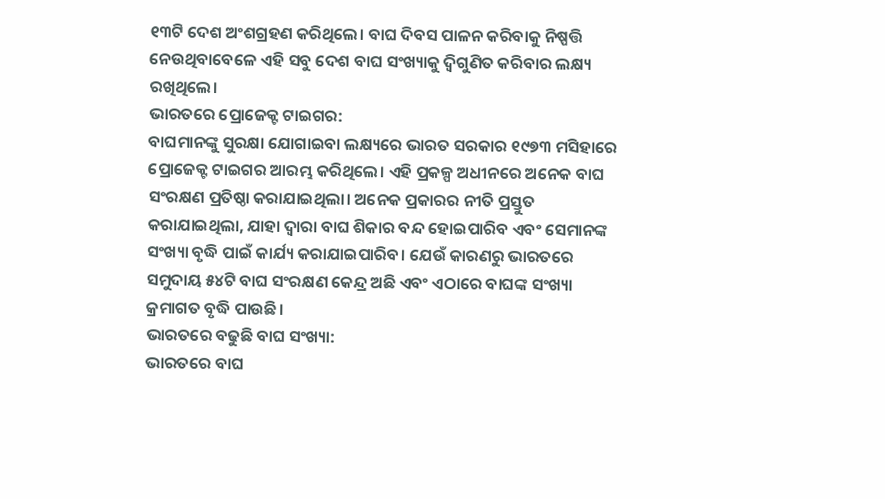୧୩ଟି ଦେଶ ଅଂଶଗ୍ରହଣ କରିଥିଲେ। ବାଘ ଦିବସ ପାଳନ କରିବାକୁ ନିଷ୍ପତ୍ତି ନେଉଥିବାବେଳେ ଏହି ସବୁ ଦେଶ ବାଘ ସଂଖ୍ୟାକୁ ଦ୍ୱିଗୁଣିତ କରିବାର ଲକ୍ଷ୍ୟ ରଖିଥିଲେ।
ଭାରତରେ ପ୍ରୋଜେକ୍ଟ ଟାଇଗର:
ବାଘମାନଙ୍କୁ ସୁରକ୍ଷା ଯୋଗାଇବା ଲକ୍ଷ୍ୟରେ ଭାରତ ସରକାର ୧୯୭୩ ମସିହାରେ ପ୍ରୋଜେକ୍ଟ ଟାଇଗର ଆରମ୍ଭ କରିଥିଲେ। ଏହି ପ୍ରକଳ୍ପ ଅଧୀନରେ ଅନେକ ବାଘ ସଂରକ୍ଷଣ ପ୍ରତିଷ୍ଠା କରାଯାଇଥିଲା। ଅନେକ ପ୍ରକାରର ନୀତି ପ୍ରସ୍ତୁତ କରାଯାଇଥିଲା, ଯାହା ଦ୍ୱାରା ବାଘ ଶିକାର ବନ୍ଦ ହୋଇପାରିବ ଏବଂ ସେମାନଙ୍କ ସଂଖ୍ୟା ବୃଦ୍ଧି ପାଇଁ କାର୍ଯ୍ୟ କରାଯାଇପାରିବ। ଯେଉଁ କାରଣରୁ ଭାରତରେ ସମୁଦାୟ ୫୪ଟି ବାଘ ସଂରକ୍ଷଣ କେନ୍ଦ୍ର ଅଛି ଏବଂ ଏଠାରେ ବାଘଙ୍କ ସଂଖ୍ୟା କ୍ରମାଗତ ବୃଦ୍ଧି ପାଉଛି।
ଭାରତରେ ବଢୁଛି ବାଘ ସଂଖ୍ୟା:
ଭାରତରେ ବାଘ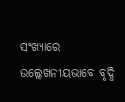ସଂଖ୍ୟାରେ ଉଲ୍ଲେଖନୀୟଭାବେ ବୃଦ୍ଧି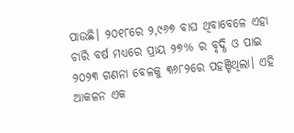ପାଉଛି। ୨୦୧୮ରେ ୨,୯୬୭ ବାଘ ଥିବାବେଳେ ଏହା ଚାରି ବର୍ଷ ମଧ୍ୟରେ ପ୍ରାୟ ୨୭% ର ବୃଦ୍ଧି ଓ ପାଇ ୨୦୨୩ ଗଣନା ବେଳକୁ ୩୬୮୨ରେ ପହଞ୍ଚିଥିଲା। ଏହି ଆକଳନ ଏକ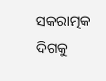ସକରାତ୍ମକ ଦିଗକୁ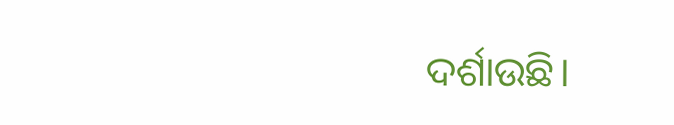ଦର୍ଶାଉଛି।